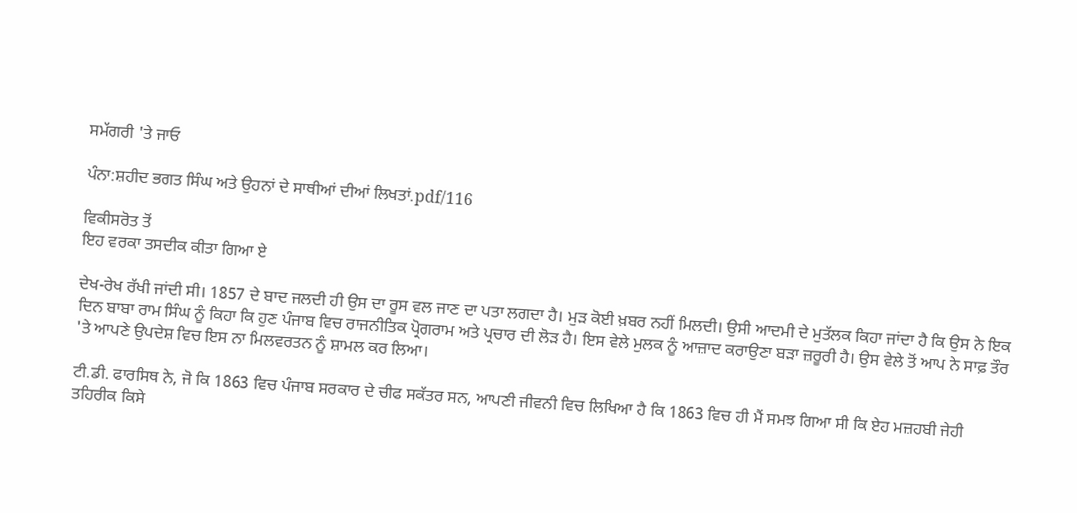ਸਮੱਗਰੀ 'ਤੇ ਜਾਓ

ਪੰਨਾ:ਸ਼ਹੀਦ ਭਗਤ ਸਿੰਘ ਅਤੇ ਉਹਨਾਂ ਦੇ ਸਾਥੀਆਂ ਦੀਆਂ ਲਿਖਤਾਂ.pdf/116

ਵਿਕੀਸਰੋਤ ਤੋਂ
ਇਹ ਵਰਕਾ ਤਸਦੀਕ ਕੀਤਾ ਗਿਆ ਏ

ਦੇਖ-ਰੇਖ ਰੱਖੀ ਜਾਂਦੀ ਸੀ। 1857 ਦੇ ਬਾਦ ਜਲਦੀ ਹੀ ਉਸ ਦਾ ਰੂਸ ਵਲ ਜਾਣ ਦਾ ਪਤਾ ਲਗਦਾ ਹੈ। ਮੁੜ ਕੋਈ ਖ਼ਬਰ ਨਹੀਂ ਮਿਲਦੀ। ਉਸੀ ਆਦਮੀ ਦੇ ਮੁਤੱਲਕ ਕਿਹਾ ਜਾਂਦਾ ਹੈ ਕਿ ਉਸ ਨੇ ਇਕ ਦਿਨ ਬਾਬਾ ਰਾਮ ਸਿੰਘ ਨੂੰ ਕਿਹਾ ਕਿ ਹੁਣ ਪੰਜਾਬ ਵਿਚ ਰਾਜਨੀਤਿਕ ਪ੍ਰੋਗਰਾਮ ਅਤੇ ਪ੍ਰਚਾਰ ਦੀ ਲੋੜ ਹੈ। ਇਸ ਵੇਲੇ ਮੁਲਕ ਨੂੰ ਆਜ਼ਾਦ ਕਰਾਉਣਾ ਬੜਾ ਜ਼ਰੂਰੀ ਹੈ। ਉਸ ਵੇਲੇ ਤੋਂ ਆਪ ਨੇ ਸਾਫ਼ ਤੌਰ 'ਤੇ ਆਪਣੇ ਉਪਦੇਸ਼ ਵਿਚ ਇਸ ਨਾ ਮਿਲਵਰਤਨ ਨੂੰ ਸ਼ਾਮਲ ਕਰ ਲਿਆ।

ਟੀ.ਡੀ. ਫਾਰਸਿਥ ਨੇ, ਜੋ ਕਿ 1863 ਵਿਚ ਪੰਜਾਬ ਸਰਕਾਰ ਦੇ ਚੀਫ ਸਕੱਤਰ ਸਨ, ਆਪਣੀ ਜੀਵਨੀ ਵਿਚ ਲਿਖਿਆ ਹੈ ਕਿ 1863 ਵਿਚ ਹੀ ਮੈਂ ਸਮਝ ਗਿਆ ਸੀ ਕਿ ਏਹ ਮਜ਼ਹਬੀ ਜੇਹੀ ਤਹਿਰੀਕ ਕਿਸੇ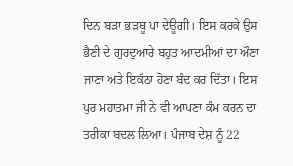ਦਿਨ ਬੜਾ ਭੜਥੂ ਪਾ ਦੇਊਗੀ। ਇਸ ਕਰਕੇ ਉਸ ਭੈਣੀ ਦੇ ਗੁਰਦੁਆਰੇ ਬਹੁਤ ਆਦਮੀਆਂ ਦਾ ਔਣਾ ਜਾਣਾ ਅਤੇ ਇਕੱਠਾ ਹੋਣਾ ਬੰਦ ਕਰ ਦਿੱਤਾ। ਇਸ ਪੁਰ ਮਹਾਤਮਾ ਜੀ ਨੇ ਵੀ ਆਪਣਾ ਕੰਮ ਕਰਨ ਦਾ ਤਰੀਕਾ ਬਦਲ ਲਿਆ। ਪੰਜਾਬ ਦੇਸ਼ ਨੂੰ 22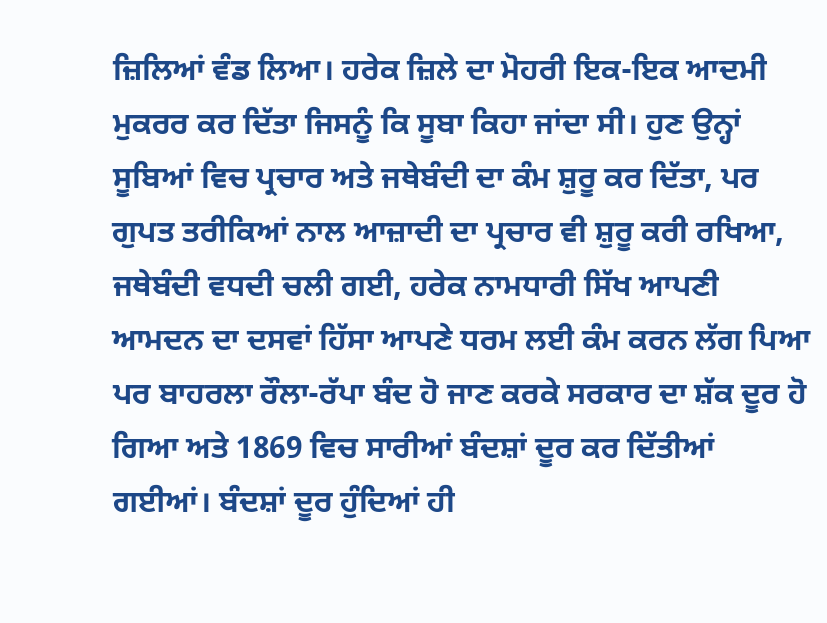ਜ਼ਿਲਿਆਂ ਵੰਡ ਲਿਆ। ਹਰੇਕ ਜ਼ਿਲੇ ਦਾ ਮੋਹਰੀ ਇਕ-ਇਕ ਆਦਮੀ ਮੁਕਰਰ ਕਰ ਦਿੱਤਾ ਜਿਸਨੂੰ ਕਿ ਸੂਬਾ ਕਿਹਾ ਜਾਂਦਾ ਸੀ। ਹੁਣ ਉਨ੍ਹਾਂ ਸੂਬਿਆਂ ਵਿਚ ਪ੍ਰਚਾਰ ਅਤੇ ਜਥੇਬੰਦੀ ਦਾ ਕੰਮ ਸ਼ੁਰੂ ਕਰ ਦਿੱਤਾ, ਪਰ ਗੁਪਤ ਤਰੀਕਿਆਂ ਨਾਲ ਆਜ਼ਾਦੀ ਦਾ ਪ੍ਰਚਾਰ ਵੀ ਸ਼ੁਰੂ ਕਰੀ ਰਖਿਆ, ਜਥੇਬੰਦੀ ਵਧਦੀ ਚਲੀ ਗਈ, ਹਰੇਕ ਨਾਮਧਾਰੀ ਸਿੱਖ ਆਪਣੀ ਆਮਦਨ ਦਾ ਦਸਵਾਂ ਹਿੱਸਾ ਆਪਣੇ ਧਰਮ ਲਈ ਕੰਮ ਕਰਨ ਲੱਗ ਪਿਆ ਪਰ ਬਾਹਰਲਾ ਰੌਲਾ-ਰੱਪਾ ਬੰਦ ਹੋ ਜਾਣ ਕਰਕੇ ਸਰਕਾਰ ਦਾ ਸ਼ੱਕ ਦੂਰ ਹੋ ਗਿਆ ਅਤੇ 1869 ਵਿਚ ਸਾਰੀਆਂ ਬੰਦਸ਼ਾਂ ਦੂਰ ਕਰ ਦਿੱਤੀਆਂ ਗਈਆਂ। ਬੰਦਸ਼ਾਂ ਦੂਰ ਹੁੰਦਿਆਂ ਹੀ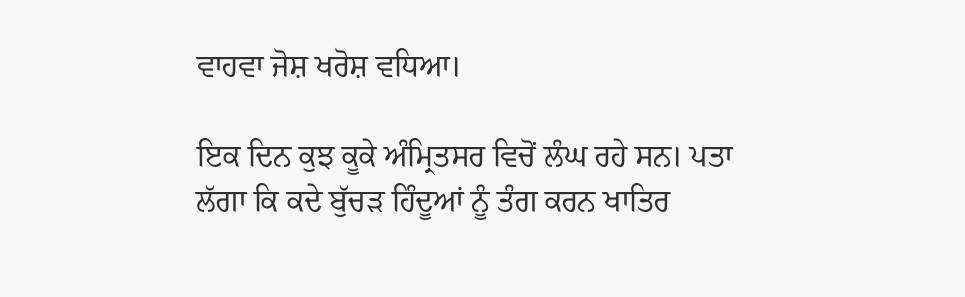ਵਾਹਵਾ ਜੋਸ਼ ਖਰੋਸ਼ ਵਧਿਆ।

ਇਕ ਦਿਨ ਕੁਝ ਕੂਕੇ ਅੰਮ੍ਰਿਤਸਰ ਵਿਚੋਂ ਲੰਘ ਰਹੇ ਸਨ। ਪਤਾ ਲੱਗਾ ਕਿ ਕਦੇ ਬੁੱਚੜ ਹਿੰਦੂਆਂ ਨੂੰ ਤੰਗ ਕਰਨ ਖਾਤਿਰ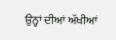ਉਨ੍ਹਾਂ ਦੀਆਂ ਅੱਖੀਆਂ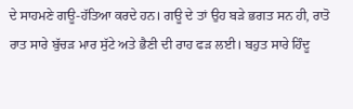ਦੇ ਸਾਹਮਣੇ ਗਊ-ਹੱਤਿਆ ਕਰਦੇ ਹਨ। ਗਊ ਦੇ ਤਾਂ ਉਹ ਬੜੇ ਭਗਤ ਸਨ ਹੀ, ਰਾਤੋ ਰਾਤ ਸਾਰੇ ਬੁੱਚੜ ਮਾਰ ਸੁੱਟੇ ਅਤੇ ਭੈਣੀ ਦੀ ਰਾਹ ਫੜ ਲਈ। ਬਹੁਤ ਸਾਰੇ ਹਿੰਦੂ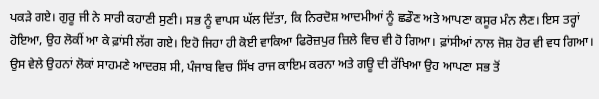ਪਕੜੇ ਗਏ। ਗੁਰੂ ਜੀ ਨੇ ਸਾਰੀ ਕਹਾਣੀ ਸੁਣੀ। ਸਭ ਨੂੰ ਵਾਪਸ ਘੱਲ ਦਿੱਤਾ, ਕਿ ਨਿਰਦੋਸ਼ ਆਦਮੀਆਂ ਨੂੰ ਛਡੌਣ ਅਤੇ ਆਪਣਾ ਕਸੂਰ ਮੰਨ ਲੈਣ। ਇਸ ਤਰ੍ਹਾਂ ਹੋਇਆ, ਉਹ ਲੋਕੀਂ ਆ ਕੇ ਫ਼ਾਂਸੀ ਲੱਗ ਗਏ। ਇਹੋ ਜਿਹਾ ਹੀ ਕੋਈ ਵਾਕਿਆ ਫਿਰੋਜ਼ਪੁਰ ਜ਼ਿਲੇ ਵਿਚ ਵੀ ਹੋ ਗਿਆ। ਫ਼ਾਂਸੀਆਂ ਨਾਲ ਜੋਸ਼ ਹੋਰ ਵੀ ਵਧ ਗਿਆ। ਉਸ ਵੇਲੇ ਉਹਨਾਂ ਲੋਕਾਂ ਸਾਹਮਣੇ ਆਦਰਸ਼ ਸੀ, ਪੰਜਾਬ ਵਿਚ ਸਿੱਖ ਰਾਜ ਕਾਇਮ ਕਰਨਾ ਅਤੇ ਗਊ ਦੀ ਰੱਖਿਆ ਉਹ ਆਪਣਾ ਸਭ ਤੋਂ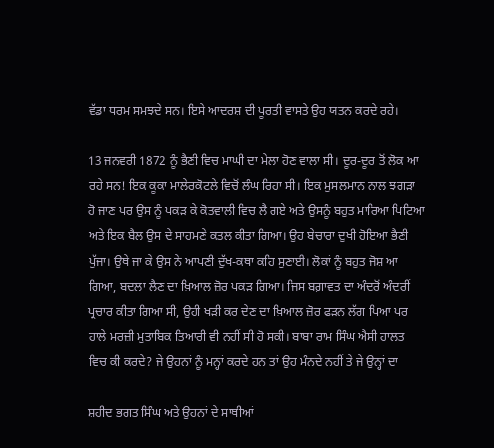ਵੱਡਾ ਧਰਮ ਸਮਝਦੇ ਸਨ। ਇਸੇ ਆਦਰਸ਼ ਦੀ ਪੂਰਤੀ ਵਾਸਤੇ ਉਹ ਯਤਨ ਕਰਦੇ ਰਹੇ।

13 ਜਨਵਰੀ 1872 ਨੂੰ ਭੈਣੀ ਵਿਚ ਮਾਘੀ ਦਾ ਮੇਲਾ ਹੋਣ ਵਾਲਾ ਸੀ। ਦੂਰ-ਦੂਰ ਤੋਂ ਲੋਕ ਆ ਰਹੇ ਸਨ! ਇਕ ਕੂਕਾ ਮਾਲੇਰਕੋਟਲੇ ਵਿਚੋਂ ਲੰਘ ਰਿਹਾ ਸੀ। ਇਕ ਮੁਸਲਮਾਨ ਨਾਲ ਝਗੜਾ ਹੋ ਜਾਣ ਪਰ ਉਸ ਨੂੰ ਪਕੜ ਕੇ ਕੋਤਵਾਲੀ ਵਿਚ ਲੈ ਗਏ ਅਤੇ ਉਸਨੂੰ ਬਹੁਤ ਮਾਰਿਆ ਪਿਟਿਆ ਅਤੇ ਇਕ ਬੈਲ ਉਸ ਦੇ ਸਾਹਮਣੇ ਕਤਲ ਕੀਤਾ ਗਿਆ। ਉਹ ਬੇਚਾਰਾ ਦੁਖੀ ਹੋਇਆ ਭੈਣੀ ਪੁੱਜਾ। ਉਥੇ ਜਾ ਕੇ ਉਸ ਨੇ ਆਪਣੀ ਦੁੱਖ-ਕਥਾ ਕਹਿ ਸੁਣਾਈ। ਲੋਕਾਂ ਨੂੰ ਬਹੁਤ ਜੋਸ਼ ਆ ਗਿਆ, ਬਦਲਾ ਲੈਣ ਦਾ ਖ਼ਿਆਲ ਜ਼ੋਰ ਪਕੜ ਗਿਆ। ਜਿਸ ਬਗ਼ਾਵਤ ਦਾ ਅੰਦਰੋਂ ਅੰਦਰੀਂ ਪ੍ਰਚਾਰ ਕੀਤਾ ਗਿਆ ਸੀ, ਉਹੀ ਖੜੀ ਕਰ ਦੇਣ ਦਾ ਖ਼ਿਆਲ ਜ਼ੋਰ ਫੜਨ ਲੱਗ ਪਿਆ ਪਰ ਹਾਲੇ ਮਰਜ਼ੀ ਮੁਤਾਬਿਕ ਤਿਆਰੀ ਵੀ ਨਹੀਂ ਸੀ ਹੋ ਸਕੀ। ਬਾਬਾ ਰਾਮ ਸਿੰਘ ਐਸੀ ਹਾਲਤ ਵਿਚ ਕੀ ਕਰਦੇ? ਜੇ ਉਹਨਾਂ ਨੂੰ ਮਨ੍ਹਾਂ ਕਰਦੇ ਹਨ ਤਾਂ ਉਹ ਮੰਨਦੇ ਨਹੀਂ ਤੇ ਜੇ ਉਨ੍ਹਾਂ ਦਾ

ਸ਼ਹੀਦ ਭਗਤ ਸਿੰਘ ਅਤੇ ਉਹਨਾਂ ਦੇ ਸਾਥੀਆਂ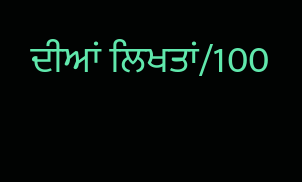ਦੀਆਂ ਲਿਖਤਾਂ/100